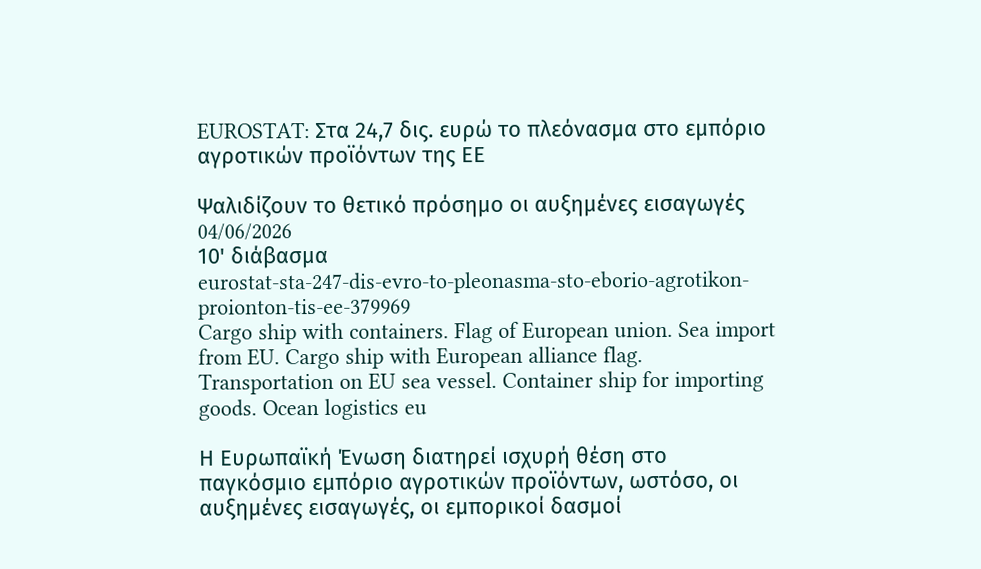EUROSTAT: Στα 24,7 δις. ευρώ το πλεόνασμα στο εμπόριο αγροτικών προϊόντων της ΕΕ

Ψαλιδίζουν το θετικό πρόσημο οι αυξημένες εισαγωγές
04/06/2026
10' διάβασμα
eurostat-sta-247-dis-evro-to-pleonasma-sto-eborio-agrotikon-proionton-tis-ee-379969
Cargo ship with containers. Flag of European union. Sea import from EU. Cargo ship with European alliance flag. Transportation on EU sea vessel. Container ship for importing goods. Ocean logistics eu

Η Ευρωπαϊκή Ένωση διατηρεί ισχυρή θέση στο παγκόσμιο εμπόριο αγροτικών προϊόντων, ωστόσο, οι αυξημένες εισαγωγές, οι εμπορικοί δασμοί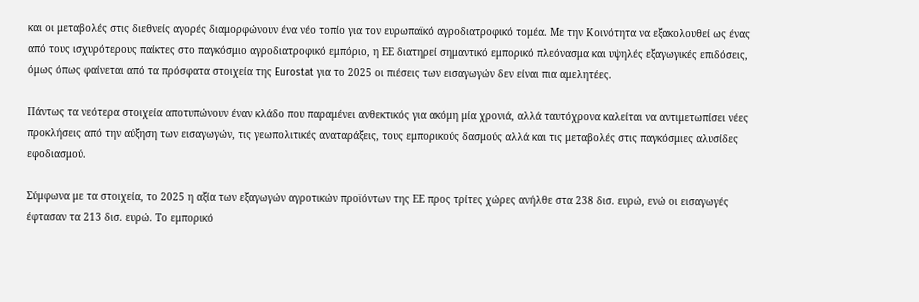και οι μεταβολές στις διεθνείς αγορές διαμορφώνουν ένα νέο τοπίο για τον ευρωπαϊκό αγροδιατροφικό τομέα. Με την Κοινότητα να εξακολουθεί ως ένας από τους ισχυρότερους παίκτες στο παγκόσμιο αγροδιατροφικό εμπόριο, η ΕΕ διατηρεί σημαντικό εμπορικό πλεόνασμα και υψηλές εξαγωγικές επιδόσεις, όμως όπως φαίνεται από τα πρόσφατα στοιχεία της Eurostat για το 2025 οι πιέσεις των εισαγωγών δεν είναι πια αμελητέες.

Πάντως τα νεότερα στοιχεία αποτυπώνουν έναν κλάδο που παραμένει ανθεκτικός για ακόμη μία χρονιά, αλλά ταυτόχρονα καλείται να αντιμετωπίσει νέες προκλήσεις από την αύξηση των εισαγωγών, τις γεωπολιτικές αναταράξεις, τους εμπορικούς δασμούς αλλά και τις μεταβολές στις παγκόσμιες αλυσίδες εφοδιασμού.

Σύμφωνα με τα στοιχεία, το 2025 η αξία των εξαγωγών αγροτικών προϊόντων της ΕΕ προς τρίτες χώρες ανήλθε στα 238 δισ. ευρώ, ενώ οι εισαγωγές έφτασαν τα 213 δισ. ευρώ. Το εμπορικό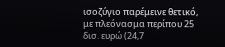ισοζύγιο παρέμεινε θετικό, με πλεόνασμα περίπου 25 δισ. ευρώ (24,7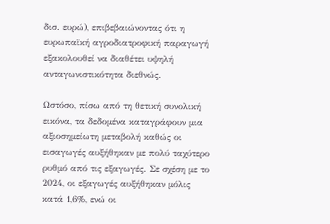δισ. ευρώ), επιβεβαιώνοντας ότι η ευρωπαϊκή αγροδιατροφική παραγωγή εξακολουθεί να διαθέτει υψηλή ανταγωνιστικότητα διεθνώς.

Ωστόσο, πίσω από τη θετική συνολική εικόνα, τα δεδομένα καταγράφουν μια αξιοσημείωτη μεταβολή καθώς οι εισαγωγές αυξήθηκαν με πολύ ταχύτερο ρυθμό από τις εξαγωγές. Σε σχέση με το 2024, οι εξαγωγές αυξήθηκαν μόλις κατά 1,6%, ενώ οι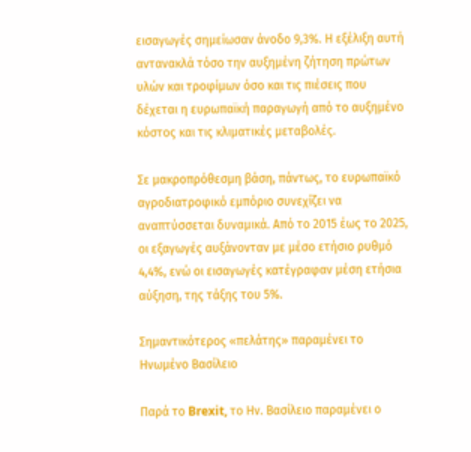εισαγωγές σημείωσαν άνοδο 9,3%. Η εξέλιξη αυτή αντανακλά τόσο την αυξημένη ζήτηση πρώτων υλών και τροφίμων όσο και τις πιέσεις που δέχεται η ευρωπαϊκή παραγωγή από το αυξημένο κόστος και τις κλιματικές μεταβολές.

Σε μακροπρόθεσμη βάση, πάντως, το ευρωπαϊκό αγροδιατροφικό εμπόριο συνεχίζει να αναπτύσσεται δυναμικά. Από το 2015 έως το 2025, οι εξαγωγές αυξάνονταν με μέσο ετήσιο ρυθμό 4,4%, ενώ οι εισαγωγές κατέγραφαν μέση ετήσια αύξηση, της τάξης του 5%.

Σημαντικότερος «πελάτης» παραμένει το Ηνωμένο Βασίλειο

Παρά το Brexit, το Ην. Βασίλειο παραμένει ο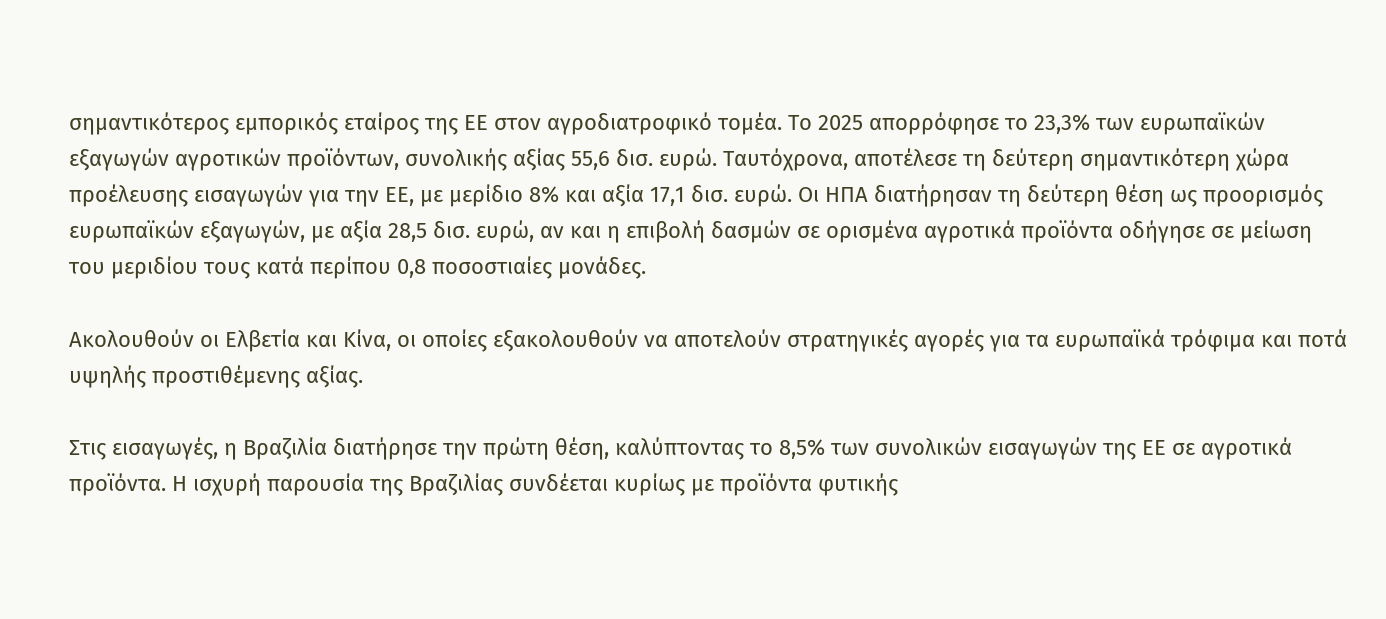σημαντικότερος εμπορικός εταίρος της ΕΕ στον αγροδιατροφικό τομέα. Το 2025 απορρόφησε το 23,3% των ευρωπαϊκών εξαγωγών αγροτικών προϊόντων, συνολικής αξίας 55,6 δισ. ευρώ. Ταυτόχρονα, αποτέλεσε τη δεύτερη σημαντικότερη χώρα προέλευσης εισαγωγών για την ΕΕ, με μερίδιο 8% και αξία 17,1 δισ. ευρώ. Οι ΗΠΑ διατήρησαν τη δεύτερη θέση ως προορισμός ευρωπαϊκών εξαγωγών, με αξία 28,5 δισ. ευρώ, αν και η επιβολή δασμών σε ορισμένα αγροτικά προϊόντα οδήγησε σε μείωση του μεριδίου τους κατά περίπου 0,8 ποσοστιαίες μονάδες.

Ακολουθούν οι Ελβετία και Κίνα, οι οποίες εξακολουθούν να αποτελούν στρατηγικές αγορές για τα ευρωπαϊκά τρόφιμα και ποτά υψηλής προστιθέμενης αξίας.

Στις εισαγωγές, η Βραζιλία διατήρησε την πρώτη θέση, καλύπτοντας το 8,5% των συνολικών εισαγωγών της ΕΕ σε αγροτικά προϊόντα. Η ισχυρή παρουσία της Βραζιλίας συνδέεται κυρίως με προϊόντα φυτικής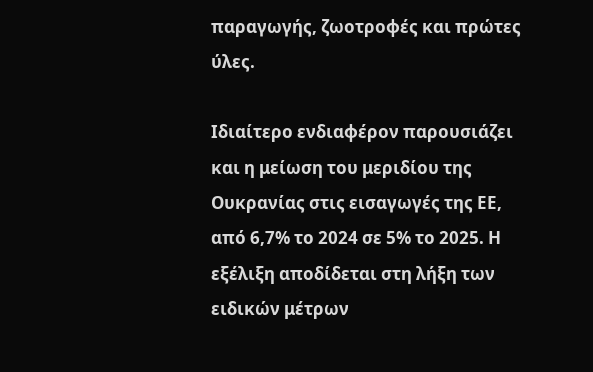παραγωγής, ζωοτροφές και πρώτες ύλες.

Ιδιαίτερο ενδιαφέρον παρουσιάζει και η μείωση του μεριδίου της Ουκρανίας στις εισαγωγές της ΕΕ, από 6,7% το 2024 σε 5% το 2025. Η εξέλιξη αποδίδεται στη λήξη των ειδικών μέτρων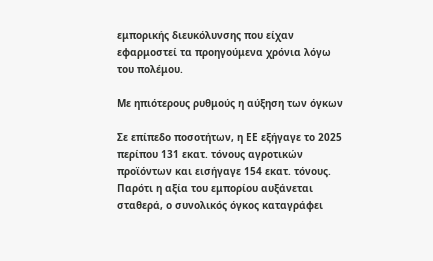εμπορικής διευκόλυνσης που είχαν εφαρμοστεί τα προηγούμενα χρόνια λόγω του πολέμου.

Με ηπιότερους ρυθμούς η αύξηση των όγκων

Σε επίπεδο ποσοτήτων, η ΕΕ εξήγαγε το 2025 περίπου 131 εκατ. τόνους αγροτικών προϊόντων και εισήγαγε 154 εκατ. τόνους. Παρότι η αξία του εμπορίου αυξάνεται σταθερά, ο συνολικός όγκος καταγράφει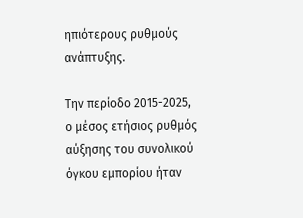ηπιότερους ρυθμούς ανάπτυξης.

Την περίοδο 2015-2025, ο μέσος ετήσιος ρυθμός αύξησης του συνολικού όγκου εμπορίου ήταν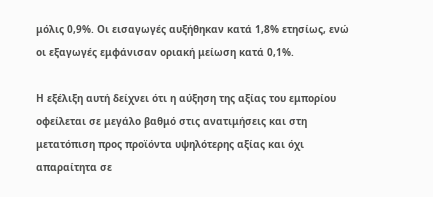μόλις 0,9%. Οι εισαγωγές αυξήθηκαν κατά 1,8% ετησίως, ενώ οι εξαγωγές εμφάνισαν οριακή μείωση κατά 0,1%.

Η εξέλιξη αυτή δείχνει ότι η αύξηση της αξίας του εμπορίου οφείλεται σε μεγάλο βαθμό στις ανατιμήσεις και στη μετατόπιση προς προϊόντα υψηλότερης αξίας και όχι απαραίτητα σε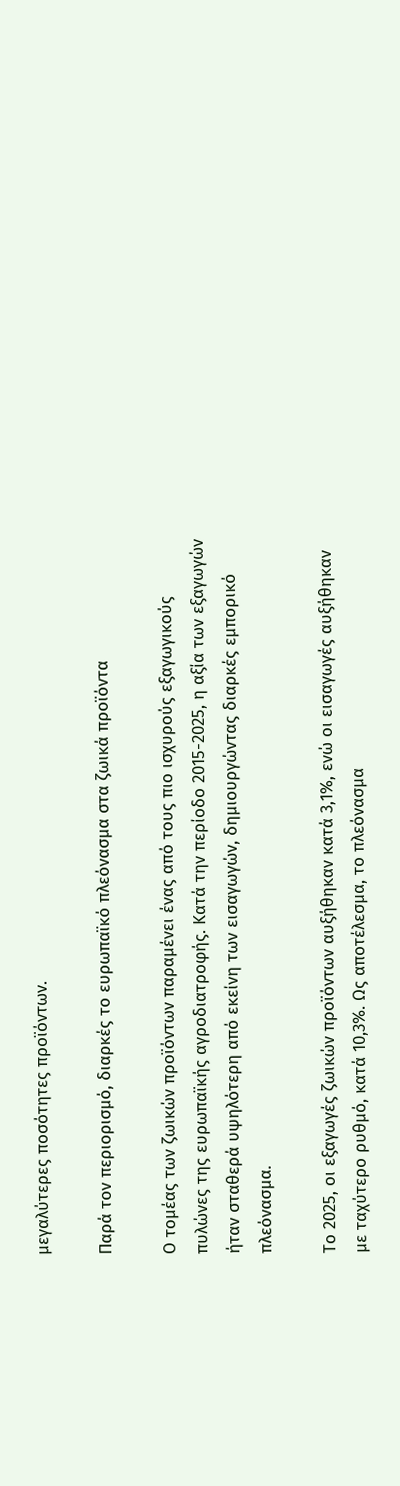μεγαλύτερες ποσότητες προϊόντων.

Παρά τον περιορισμό, διαρκές το ευρωπαϊκό πλεόνασμα στα ζωικά προϊόντα

Ο τομέας των ζωικών προϊόντων παραμένει ένας από τους πιο ισχυρούς εξαγωγικούς πυλώνες της ευρωπαϊκής αγροδιατροφής. Κατά την περίοδο 2015-2025, η αξία των εξαγωγών ήταν σταθερά υψηλότερη από εκείνη των εισαγωγών, δημιουργώντας διαρκές εμπορικό πλεόνασμα.

Το 2025, οι εξαγωγές ζωικών προϊόντων αυξήθηκαν κατά 3,1%, ενώ οι εισαγωγές αυξήθηκαν με ταχύτερο ρυθμό, κατά 10,3%. Ως αποτέλεσμα, το πλεόνασμα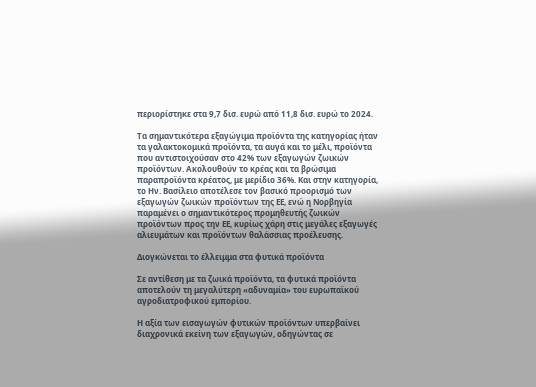περιορίστηκε στα 9,7 δισ. ευρώ από 11,8 δισ. ευρώ το 2024.

Τα σημαντικότερα εξαγώγιμα προϊόντα της κατηγορίας ήταν τα γαλακτοκομικά προϊόντα, τα αυγά και το μέλι, προϊόντα που αντιστοιχούσαν στο 42% των εξαγωγών ζωικών προϊόντων. Ακολουθούν το κρέας και τα βρώσιμα παραπροϊόντα κρέατος, με μερίδιο 36%. Και στην κατηγορία, το Ην. Βασίλειο αποτέλεσε τον βασικό προορισμό των εξαγωγών ζωικών προϊόντων της ΕΕ, ενώ η Νορβηγία παραμένει ο σημαντικότερος προμηθευτής ζωικών προϊόντων προς την ΕΕ, κυρίως χάρη στις μεγάλες εξαγωγές αλιευμάτων και προϊόντων θαλάσσιας προέλευσης.

Διογκώνεται το έλλειμμα στα φυτικά προϊόντα

Σε αντίθεση με τα ζωικά προϊόντα, τα φυτικά προϊόντα αποτελούν τη μεγαλύτερη «αδυναμία» του ευρωπαϊκού αγροδιατροφικού εμπορίου.

Η αξία των εισαγωγών φυτικών προϊόντων υπερβαίνει διαχρονικά εκείνη των εξαγωγών, οδηγώντας σε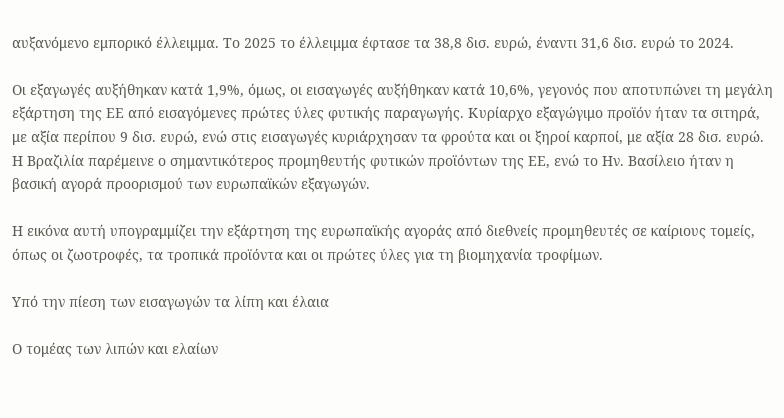αυξανόμενο εμπορικό έλλειμμα. Το 2025 το έλλειμμα έφτασε τα 38,8 δισ. ευρώ, έναντι 31,6 δισ. ευρώ το 2024.

Οι εξαγωγές αυξήθηκαν κατά 1,9%, όμως, οι εισαγωγές αυξήθηκαν κατά 10,6%, γεγονός που αποτυπώνει τη μεγάλη εξάρτηση της ΕΕ από εισαγόμενες πρώτες ύλες φυτικής παραγωγής. Κυρίαρχο εξαγώγιμο προϊόν ήταν τα σιτηρά, με αξία περίπου 9 δισ. ευρώ, ενώ στις εισαγωγές κυριάρχησαν τα φρούτα και οι ξηροί καρποί, με αξία 28 δισ. ευρώ. Η Βραζιλία παρέμεινε ο σημαντικότερος προμηθευτής φυτικών προϊόντων της ΕΕ, ενώ το Ην. Βασίλειο ήταν η βασική αγορά προορισμού των ευρωπαϊκών εξαγωγών.

Η εικόνα αυτή υπογραμμίζει την εξάρτηση της ευρωπαϊκής αγοράς από διεθνείς προμηθευτές σε καίριους τομείς, όπως οι ζωοτροφές, τα τροπικά προϊόντα και οι πρώτες ύλες για τη βιομηχανία τροφίμων.

Υπό την πίεση των εισαγωγών τα λίπη και έλαια

Ο τομέας των λιπών και ελαίων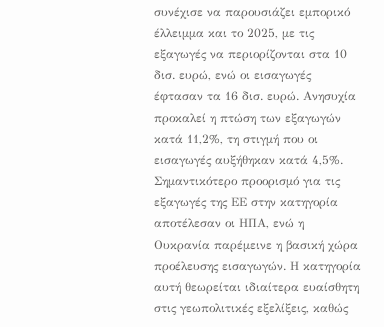συνέχισε να παρουσιάζει εμπορικό έλλειμμα και το 2025, με τις εξαγωγές να περιορίζονται στα 10 δισ. ευρώ, ενώ οι εισαγωγές έφτασαν τα 16 δισ. ευρώ. Ανησυχία προκαλεί η πτώση των εξαγωγών κατά 11,2%, τη στιγμή που οι εισαγωγές αυξήθηκαν κατά 4,5%. Σημαντικότερο προορισμό για τις εξαγωγές της ΕΕ στην κατηγορία αποτέλεσαν οι ΗΠΑ, ενώ η Ουκρανία παρέμεινε η βασική χώρα προέλευσης εισαγωγών. Η κατηγορία αυτή θεωρείται ιδιαίτερα ευαίσθητη στις γεωπολιτικές εξελίξεις, καθώς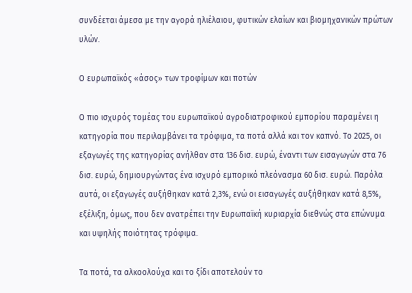συνδέεται άμεσα με την αγορά ηλιέλαιου, φυτικών ελαίων και βιομηχανικών πρώτων υλών.

Ο ευρωπαϊκός «άσος» των τροφίμων και ποτών

Ο πιο ισχυρός τομέας του ευρωπαϊκού αγροδιατροφικού εμπορίου παραμένει η κατηγορία που περιλαμβάνει τα τρόφιμα, τα ποτά αλλά και τον καπνό. Το 2025, οι εξαγωγές της κατηγορίας ανήλθαν στα 136 δισ. ευρώ, έναντι των εισαγωγών στα 76 δισ. ευρώ, δημιουργώντας ένα ισχυρό εμπορικό πλεόνασμα 60 δισ. ευρώ. Παρόλα αυτά, οι εξαγωγές αυξήθηκαν κατά 2,3%, ενώ οι εισαγωγές αυξήθηκαν κατά 8,5%, εξέλιξη, όμως, που δεν ανατρέπει την Ευρωπαϊκή κυριαρχία διεθνώς στα επώνυμα και υψηλής ποιότητας τρόφιμα.

Τα ποτά, τα αλκοολούχα και το ξίδι αποτελούν το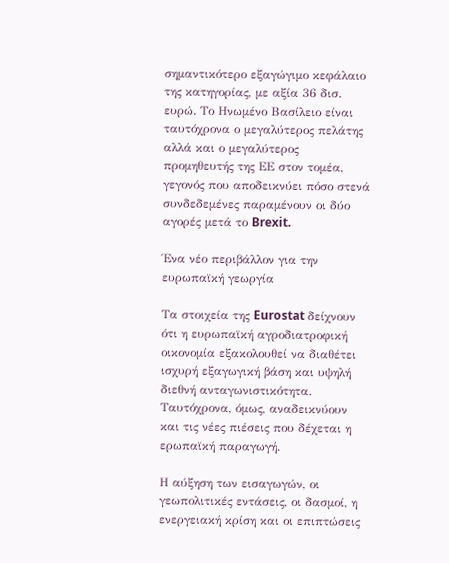σημαντικότερο εξαγώγιμο κεφάλαιο της κατηγορίας, με αξία 36 δισ. ευρώ. Το Ηνωμένο Βασίλειο είναι ταυτόχρονα ο μεγαλύτερος πελάτης αλλά και ο μεγαλύτερος προμηθευτής της ΕΕ στον τομέα, γεγονός που αποδεικνύει πόσο στενά συνδεδεμένες παραμένουν οι δύο αγορές μετά το Brexit.

Ένα νέο περιβάλλον για την ευρωπαϊκή γεωργία

Τα στοιχεία της Eurostat δείχνουν ότι η ευρωπαϊκή αγροδιατροφική οικονομία εξακολουθεί να διαθέτει ισχυρή εξαγωγική βάση και υψηλή διεθνή ανταγωνιστικότητα. Ταυτόχρονα, όμως, αναδεικνύουν και τις νέες πιέσεις που δέχεται η ερωπαϊκή παραγωγή.

Η αύξηση των εισαγωγών, οι γεωπολιτικές εντάσεις, οι δασμοί, η ενεργειακή κρίση και οι επιπτώσεις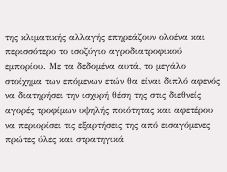της κλιματικής αλλαγής επηρεάζουν ολοένα και περισσότερο το ισοζύγιο αγροδιατροφικού εμπορίου. Με τα δεδομένα αυτά, το μεγάλο στοίχημα των επόμενων ετών θα είναι διπλό αφενός να διατηρήσει την ισχυρή θέση της στις διεθνείς αγορές τροφίμων υψηλής ποιότητας και αφετέρου να περιορίσει τις εξαρτήσεις της από εισαγόμενες πρώτες ύλες και στρατηγικά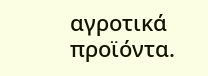αγροτικά προϊόντα.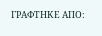ΓΡΑΦΤΗΚΕ ΑΠΟ: